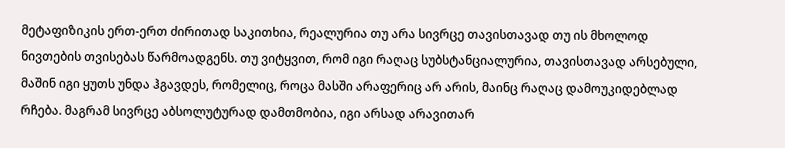მეტაფიზიკის ერთ-ერთ ძირითად საკითხია, რეალურია თუ არა სივრცე თავისთავად თუ ის მხოლოდ ნივთების თვისებას წარმოადგენს. თუ ვიტყვით, რომ იგი რაღაც სუბსტანციალურია, თავისთავად არსებული, მაშინ იგი ყუთს უნდა ჰგავდეს, რომელიც, როცა მასში არაფერიც არ არის, მაინც რაღაც დამოუკიდებლად რჩება. მაგრამ სივრცე აბსოლუტურად დამთმობია, იგი არსად არავითარ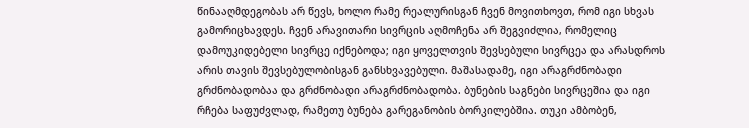წინააღმდეგობას არ წევს, ხოლო რამე რეალურისგან ჩვენ მოვითხოვთ, რომ იგი სხვას გამორიცხავდეს. ჩვენ არავითარი სივრცის აღმოჩენა არ შეგვიძლია, რომელიც დამოუკიდებელი სივრცე იქნებოდა; იგი ყოველთვის შევსებული სივრცეა და არასდროს არის თავის შევსებულობისგან განსხვავებული. მაშასადამე, იგი არაგრძნობადი გრძნობადობაა და გრძნობადი არაგრძნობადობა. ბუნების საგნები სივრცეშია და იგი რჩება საფუძვლად, რამეთუ ბუნება გარეგანობის ბორკილებშია. თუკი ამბობენ,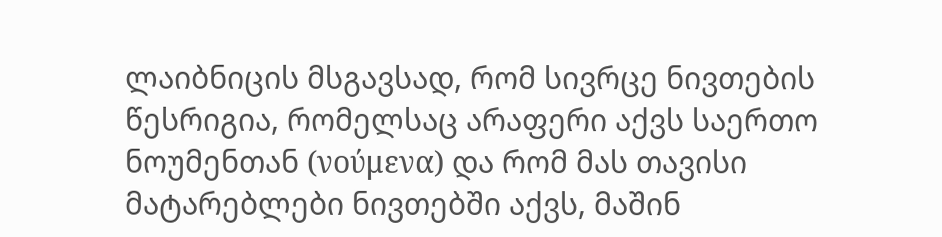ლაიბნიცის მსგავსად, რომ სივრცე ნივთების წესრიგია, რომელსაც არაფერი აქვს საერთო ნოუმენთან (νούμενα) და რომ მას თავისი მატარებლები ნივთებში აქვს, მაშინ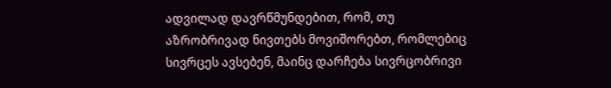ადვილად დავრწმუნდებით, რომ, თუ აზრობრივად ნივთებს მოვიშორებთ, რომლებიც სივრცეს ავსებენ, მაინც დარჩება სივრცობრივი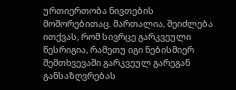ურთიერთობა ნივთების მოშორებითაც. მართალია, შეიძლება ითქვას, რომ სივრცე გარკვეული წესრიგია, რამეთუ იგი ნებისმიერ შემთხვევაში გარკვეულ გარეგან განსაზღვრებას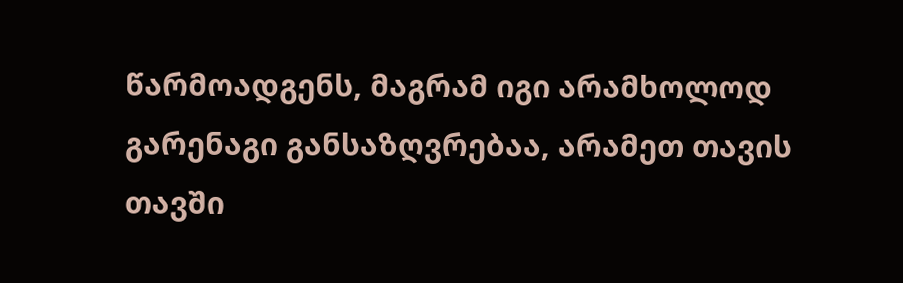წარმოადგენს, მაგრამ იგი არამხოლოდ გარენაგი განსაზღვრებაა, არამეთ თავის თავში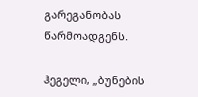გარეგანობას წარმოადგენს.

ჰეგელი, „ბუნების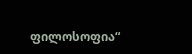ფილოსოფია“